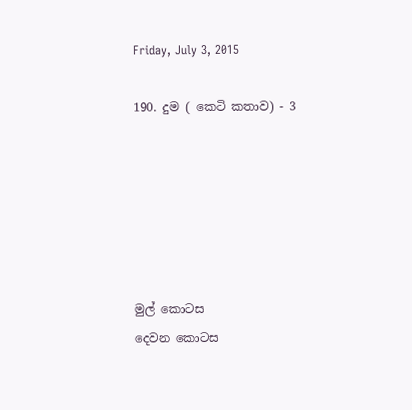Friday, July 3, 2015

190. දුම ( කෙටි කතාව) - 3






මුල් කොටස
දෙවන කොටස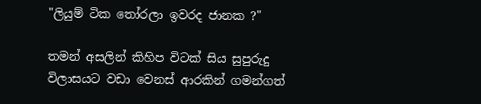"ලියුම් ටික තෝරලා ඉවරද ජානක ?"

තමන් අසලින් කිහිප විටක් සිය සුපුරුදු විලාසයට වඩා වෙනස් ආරකින් ගමන්ගත්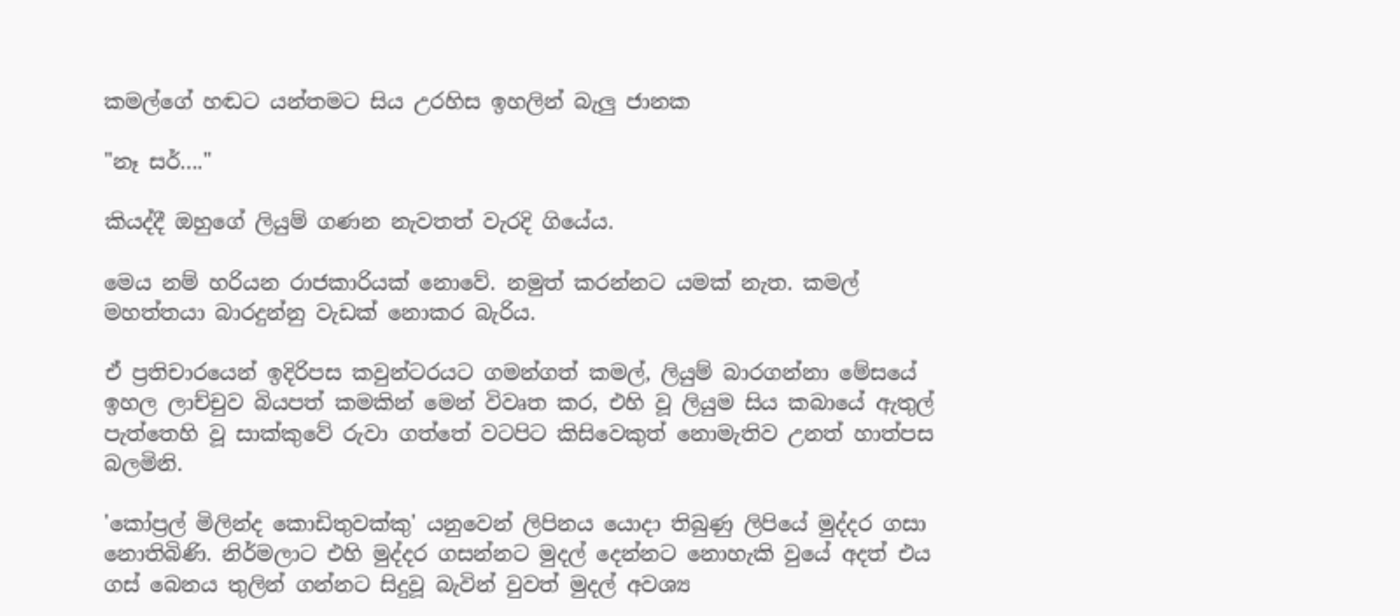කමල්ගේ හඬට යන්තමට සිය උරහිස ඉහලින් බැලු ජානක

"නෑ සර්...."

කියද්දී ඔහුගේ ලියුම් ගණන නැවතත් වැරදි ගියේය.

මෙය නම් හරියන රාජකාරියක් නොවේ. නමුත් කරන්නට යමක් නැත. කමල් මහත්තයා බාරදුන්නු වැඩක් නොකර බැරිය.

ඒ ප්‍රතිචාරයෙන් ඉදිරිපස කවුන්ටරයට ගමන්ගත් කමල්, ලියුම් බාරගන්නා මේසයේ ඉහල ලාච්චුව බියපත් කමකින් මෙන් විවෘත කර, එහි වූ ලියුම සිය කබායේ ඇතුල් පැත්තෙහි වූ සාක්කුවේ රුවා ගත්තේ වටපිට කිසිවෙකුත් නොමැතිව උනත් හාත්පස බලමිනි.

'කෝප්‍රල් මිලින්ද කොඩිතුවක්කු' යනුවෙන් ලිපිනය යොදා තිබුණු ලිපියේ මුද්දර ගසා නොතිබිණි. නිර්මලාට එහි මුද්දර ගසන්නට මුදල් දෙන්නට නොහැකි වුයේ අදත් එය ගස් බෙනය තුලින් ගන්නට සිදුවූ බැවින් වුවත් මුදල් අවශ්‍ය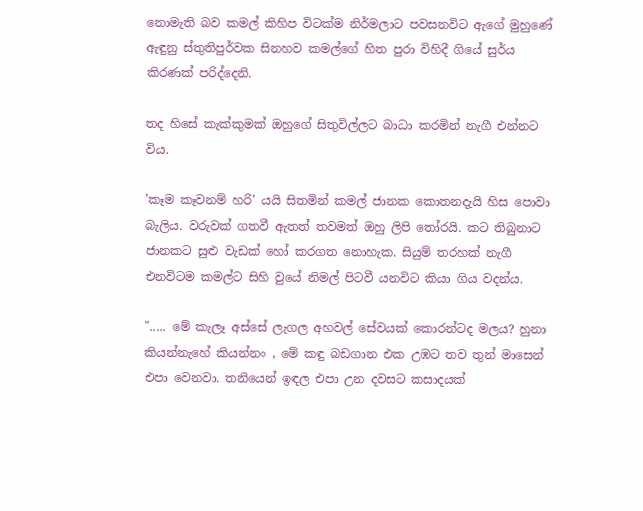නොමැති බව කමල් කිහිප විටක්ම නිර්මලාට පවසනවිට ඇගේ මුහුණේ ඇඳුනු ස්තුතිපුර්වක සිනහව කමල්ගේ හිත පුරා විහිදී ගියේ සුර්ය කිරණක් පරිද්දෙනි.

තද හිසේ කැක්කුමක් ඔහුගේ සිතුවිල්ලට බාධා කරමින් නැගී එන්නට විය.

'කෑම කෑවනම් හරි' යයි සිතමින් කමල් ජානක කොතනදැයි හිස පොවා බැලිය. වරුවක් ගතවී ඇතත් තවමත් ඔහු ලිපි තෝරයි. කට තිබුනාට ජානකට සුළු වැඩක් හෝ කරගත නොහැක. සියුම් තරහක් නැගී එනවිටම කමල්ට සිහි වුයේ නිමල් පිටවී යනවිට කියා ගිය වදන්ය.

"..... මේ කැලෑ අස්සේ ලැගල අහවල් සේවයක් කොරන්ටද මලය? හුනා කියන්නැහේ කියන්නං , මේ කඳු බඩගාන එක උඹට තව තුන් මාසෙන් එපා වෙනවා. තනියෙන් ඉඳල එපා උන දවසට කසාදයක්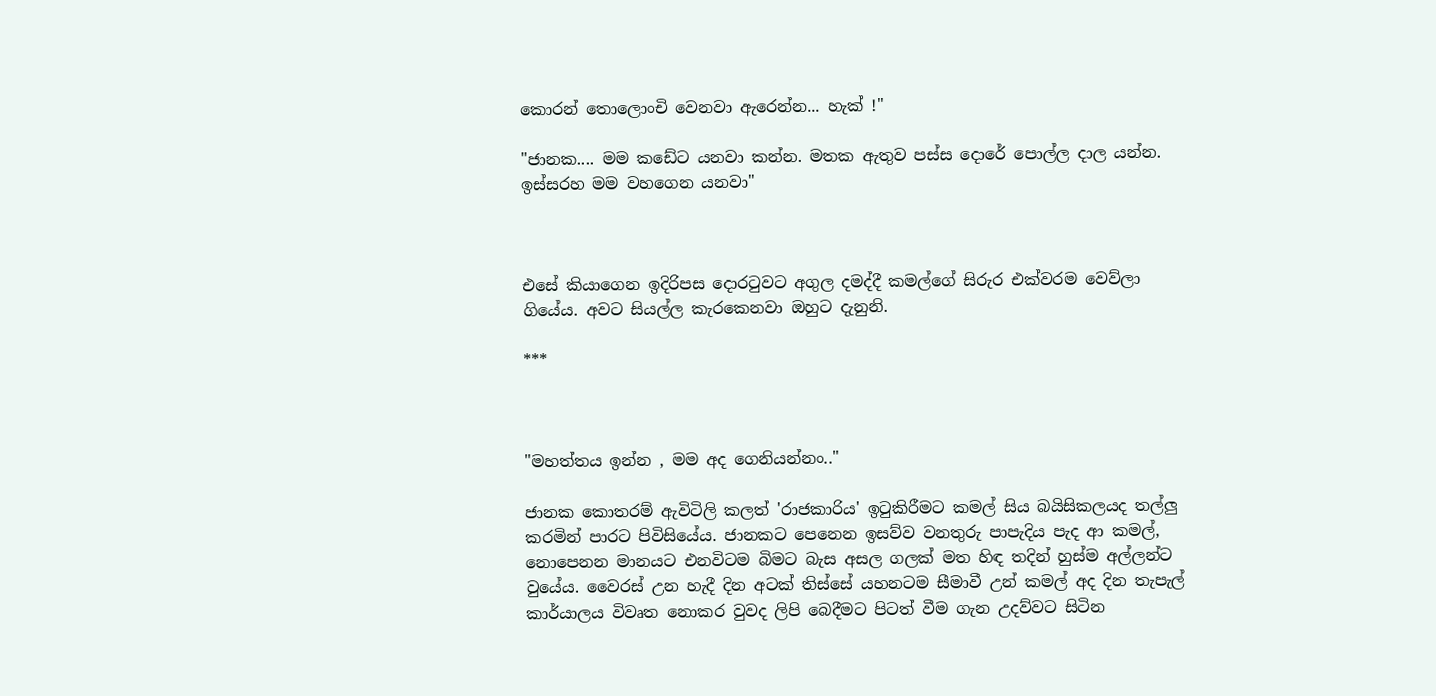කොරන් තොලොංචි වෙනවා ඇරෙන්න... හැක් !"

"ජානක.... මම කඩේට යනවා කන්න. මතක ඇතුව පස්ස දොරේ පොල්ල දාල යන්න. ඉස්සරහ මම වහගෙන යනවා"



එසේ කියාගෙන ඉදිරිපස දොරටුවට අගුල දමද්දී කමල්ගේ සිරුර එක්වරම වෙව්ලා ගියේය. අවට සියල්ල කැරකෙනවා ඔහුට දැනුනි.

***



"මහත්තය ඉන්න , මම අද ගෙනියන්නං.."

ජානක කොතරම් ඇවිටිලි කලත් 'රාජකාරිය' ඉටුකිරීමට කමල් සිය බයිසිකලයද තල්ලු කරමින් පාරට පිවිසියේය. ජානකට පෙනෙන ඉසව්ව වනතුරු පාපැදිය පැද ආ කමල්, නොපෙනන මානයට එනවිටම බිමට බැස අසල ගලක් මත හිඳ තදින් හුස්ම අල්ලන්ට වුයේය. වෛරස් උන හැදී දින අටක් තිස්සේ යහනටම සීමාවී උන් කමල් අද දින තැපැල් කාර්යාලය විවෘත නොකර වුවද ලිපි බෙදීමට පිටත් වීම ගැන උදව්වට සිටින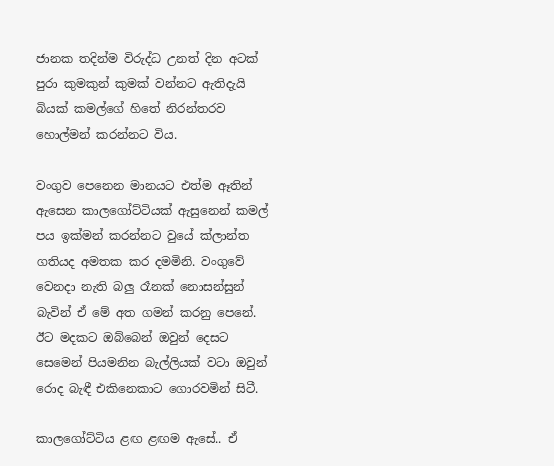ජානක තදින්ම විරුද්ධ උනත් දින අටක් පුරා කුමකුන් කුමක් වන්නට ඇතිදැයි බියක් කමල්ගේ හිතේ නිරන්තරව හොල්මන් කරන්නට විය.

වංගුව පෙනෙන මානයට එත්ම ඈතින් ඇසෙන කාලගෝට්ටියක් ඇසුනෙන් කමල් පය ඉක්මන් කරන්නට වුයේ ක්ලාන්ත ගතියද අමතක කර දමමිනි. වංගුවේ වෙනදා නැති බලු රෑනක් නොසන්සුන් බැවින් ඒ මේ අත ගමන් කරනු පෙනේ. ඊට මදකට ඔබ්බෙන් ඔවුන් දෙසට සෙමෙන් පියමනින බැල්ලියක් වටා ඔවුන් රොද බැඳී එකිනෙකාට ගොරවමින් සිටී.

කාලගෝට්ටිය ළඟ ළඟම ඇසේ.. ඒ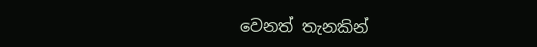වෙනත් තැනකින්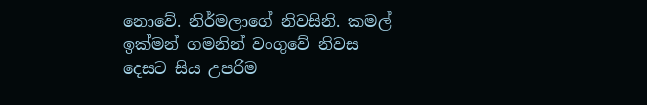නොවේ. නිර්මලාගේ නිවසිනි. කමල් ඉක්මන් ගමනින් වංගුවේ නිවස දෙසට සිය උපරිම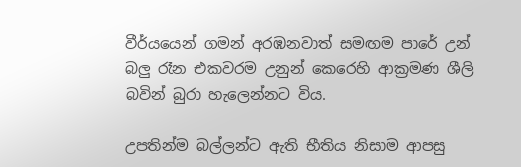වීර්යයෙන් ගමන් අරඹනවාත් සමඟම පාරේ උන් බලු රෑන එකවරම උනුන් කෙරෙහි ආක්‍රමණ ශීලි බවින් බුරා හැලෙන්නට විය.

උපතින්ම බල්ලන්ට ඇති භීතිය නිසාම ආපසු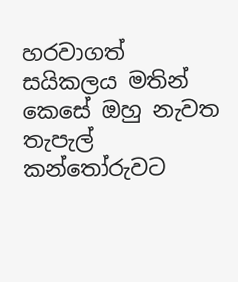හරවාගත් සයිකලය මතින් කෙසේ ඔහු නැවත තැපැල් කන්තෝරුවට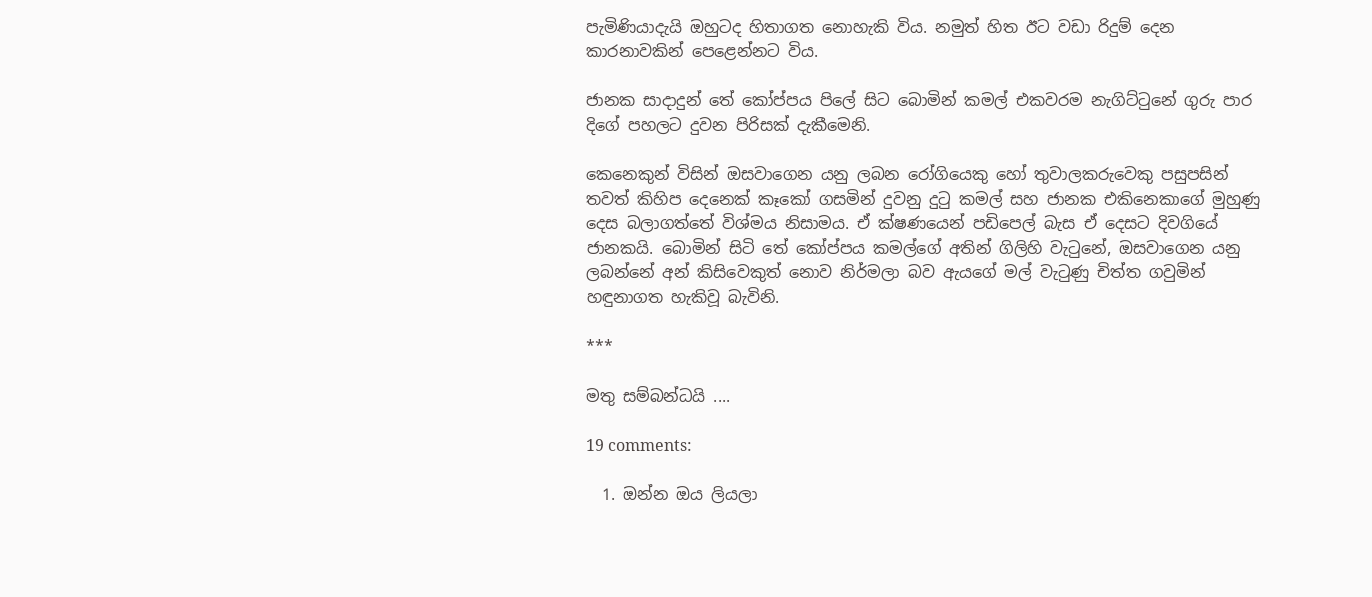පැමිණියාදැයි ඔහුටද හිතාගත නොහැකි විය. නමුත් හිත ඊට වඩා රිදුම් දෙන කාරනාවකින් පෙළෙන්නට විය.

ජානක සාදාදුන් තේ කෝප්පය පිලේ සිට බොමින් කමල් එකවරම නැගිට්ටුනේ ගුරු පාර දිගේ පහලට දුවන පිරිසක් දැකීමෙනි.

කෙනෙකුන් විසින් ඔසවාගෙන යනු ලබන රෝගියෙකු හෝ තුවාලකරුවෙකු පසුපසින් තවත් කිහිප දෙනෙක් කෑකෝ ගසමින් දුවනු දුටු කමල් සහ ජානක එකිනෙකාගේ මුහුණු දෙස බලාගත්තේ විශ්මය නිසාමය. ඒ ක්ෂණයෙන් පඩිපෙල් බැස ඒ දෙසට දිවගියේ ජානකයි. බොමින් සිටි තේ කෝප්පය කමල්ගේ අතින් ගිලිහි වැටුනේ, ඔසවාගෙන යනු ලබන්නේ අන් කිසිවෙකුත් නොව නිර්මලා බව ඇයගේ මල් වැටුණු චිත්ත ගවුමින් හඳුනාගත හැකිවූ බැවිනි.

***

මතු සම්බන්ධයි ....

19 comments:

  1. ඔන්න ඔය ලියලා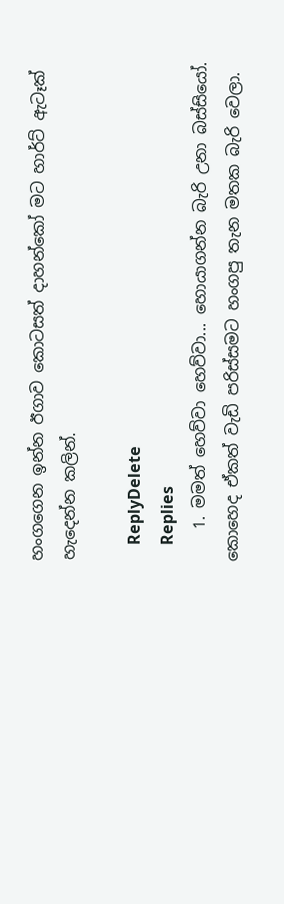හංගගෙන ඉන්න ඊගාව කොටසත් දාහන්කෝ මට හාර්ට් ඇටෑක් හැදෙන්න කලින්.

    ReplyDelete
    Replies
    1. මමත් හෙව්වා හෙව්වා... හොයාගන්න බැරි උනා බස්සියෝ. කොහෙද ඒකත් වැඩි පරිස්සමට හංගපු තැන මතක බැරි වෙලා.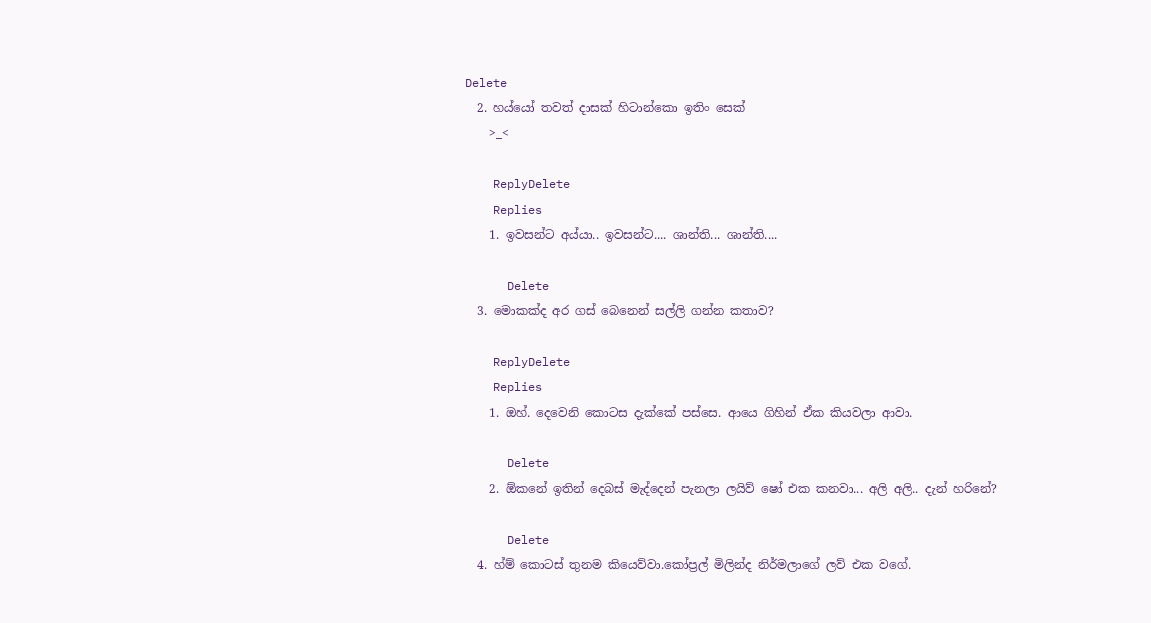Delete
  2. හය්යෝ තවත් දාසක් හිටාන්කො ඉතිං සෙක්
    >_<

    ReplyDelete
    Replies
    1. ඉවසන්ට අය්යා.. ඉවසන්ට.... ශාන්ති... ශාන්ති....

      Delete
  3. මොකක්ද අර ගස් බෙනෙන් සල්ලි ගන්න කතාව?

    ReplyDelete
    Replies
    1. ඔහ්. දෙවෙනි කොටස දැක්කේ පස්සෙ. ආයෙ ගිහින් ඒක කියවලා ආවා.

      Delete
    2. ඕකනේ ඉතින් දෙබස් මැද්දෙන් පැනලා ලයිව් ෂෝ එක කනවා... අලි අලි.. දැන් හරිනේ?

      Delete
  4. හ්ම් කොටස් තුනම කියෙව්වා.කෝප්‍රල් මිලින්ද නිර්මලාගේ ලව් එක වගේ.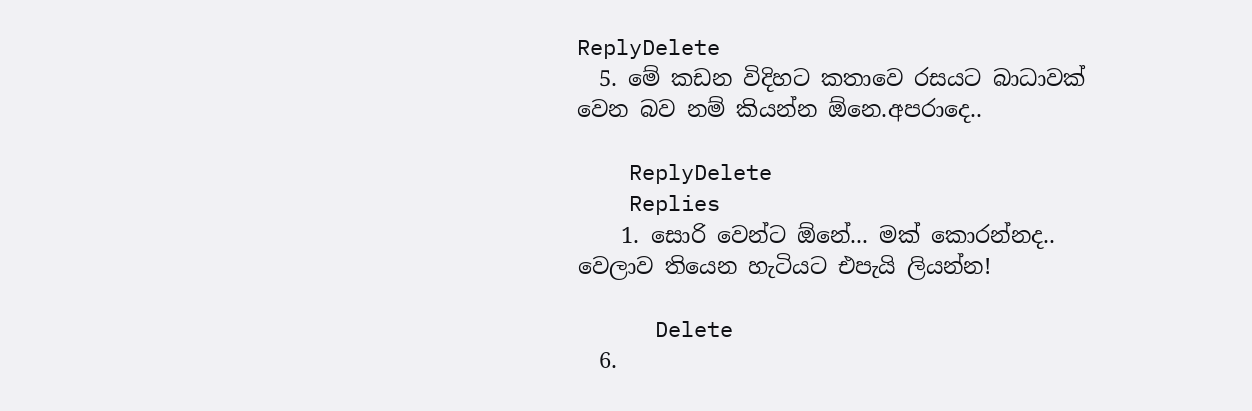ReplyDelete
  5. මේ කඩන විදිහට කතාවෙ රසයට බාධාවක් වෙන බව නම් කියන්න ඕනෙ.අපරාදෙ..

    ReplyDelete
    Replies
    1. සොරි වෙන්ට ඕනේ... මක් කොරන්නද.. වෙලාව තියෙන හැටියට එපැයි ලියන්න!

      Delete
  6.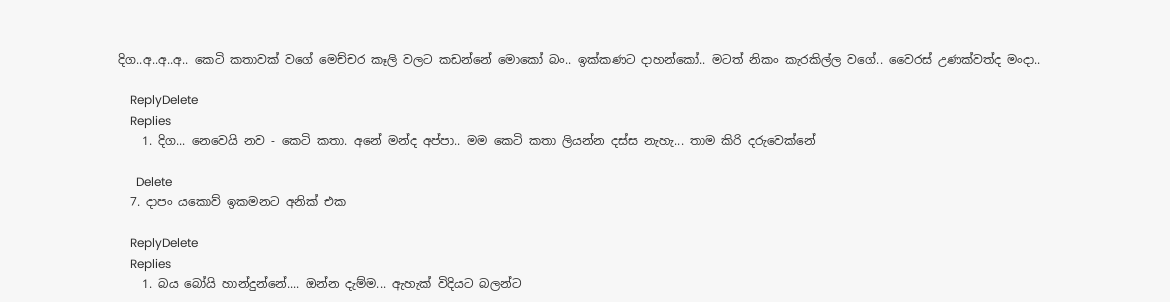දිග..අ..අ..අ.. කෙටි කතාවක් වගේ මෙච්චර කෑලි වලට කඩන්නේ මොකෝ බං.. ඉක්කණට දාහන්කෝ.. මටත් නිකං කැරකිල්ල වගේ.. වෛරස් උණක්වත්ද මංදා..

    ReplyDelete
    Replies
    1. දිග... නෙවෙයි නව - කෙටි කතා. අනේ මන්ද අප්පා.. මම කෙටි කතා ලියන්න දස්ස නැහැ... තාම කිරි දරුවෙක්නේ

      Delete
  7. දාපං යකොව් ඉකමනට අනික් එක

    ReplyDelete
    Replies
    1. බය බෝයි හාන්දුන්නේ.... ඔන්න දැම්ම... ඇහැක් විදියට බලන්ට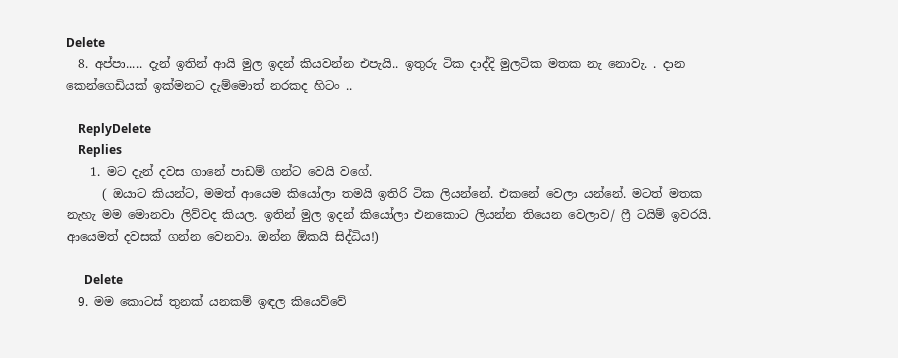Delete
  8. අප්පා..... දැන් ඉතින් ආයි මුල ඉදන් කියවන්න එපැයි.. ඉතුරු ටික දාද්දි මුලටික මතක නැ නොවැ. . දාන කෙන්ගෙඩියක් ඉක්මනට දැම්මොත් නරකද හිටං ..

    ReplyDelete
    Replies
    1. මට දැන් දවස ගානේ පාඩම් ගන්ට වෙයි වගේ.
      ( ඔයාට කියන්ට, මමත් ආයෙම කියෝලා තමයි ඉතිරි ටික ලියන්නේ. එකනේ වෙලා යන්නේ. මටත් මතක නැහැ මම මොනවා ලිව්වද කියල. ඉතින් මුල ඉදන් කියෝලා එනකොට ලියන්න තියෙන වෙලාව/ ෆ්‍රී ටයිම් ඉවරයි. ආයෙමත් දවසක් ගන්න වෙනවා. ඔන්න ඕකයි සිද්ධිය!)

      Delete
  9. මම කොටස් තුනක් යනකම් ඉඳල කියෙව්වේ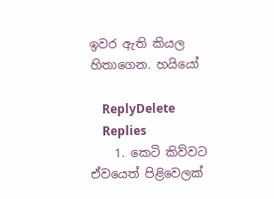ඉවර ඇති කියල හිතාගෙන. හයියෝ

    ReplyDelete
    Replies
    1. කෙටි කිව්වට ඒවයෙත් පිළිවෙලක්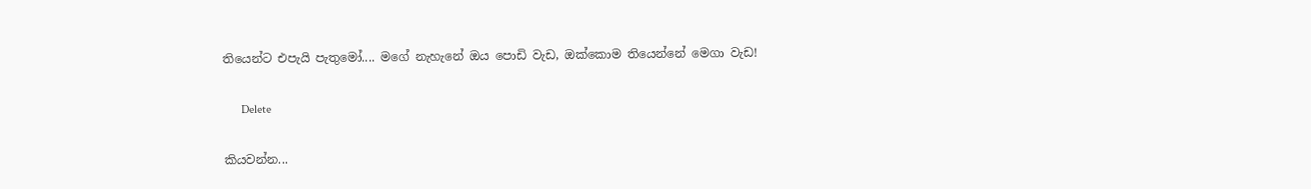තියෙන්ට එපැයි පැතුමෝ.... මගේ නැහැනේ ඔය පොඩි වැඩ, ඔක්කොම තියෙන්නේ මෙගා වැඩ!

      Delete

කියවන්න...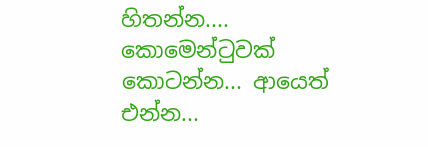හිතන්න.... කොමෙන්ටුවක් කොටන්න... ආයෙත් එන්න...